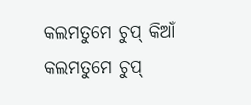କଲମତୁମେ ଚୁପ୍ କିଆଁ
କଲମତୁମେ ଚୁପ୍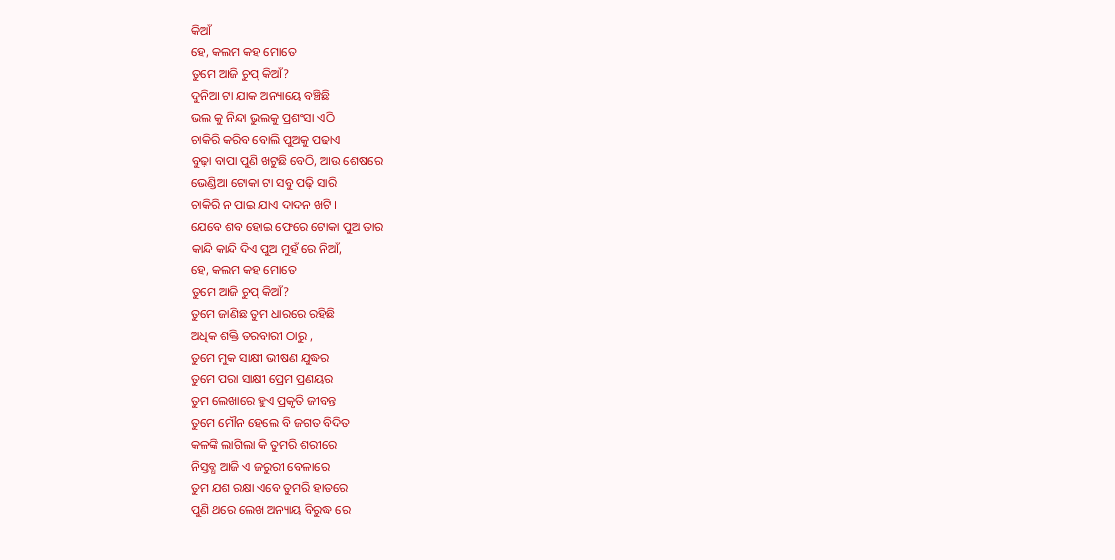କିଆଁ
ହେ, କଲମ କହ ମୋତେ
ତୁମେ ଆଜି ଚୁପ୍ କିଆଁ?
ଦୁନିଆ ଟା ଯାକ ଅନ୍ୟାୟେ ବଞ୍ଚିଛି
ଭଲ କୁ ନିନ୍ଦା ଭୁଲକୁ ପ୍ରଶଂସା ଏଠି
ଚାକିରି କରିବ ବୋଲି ପୁଅକୁ ପଢାଏ
ବୁଢ଼ା ବାପା ପୁଣି ଖଟୁଛି ବେଠି, ଆଉ ଶେଷରେ
ଭେଣ୍ଡିଆ ଟୋକା ଟା ସବୁ ପଢ଼ି ସାରି
ଚାକିରି ନ ପାଇ ଯାଏ ଦାଦନ ଖଟି ।
ଯେବେ ଶବ ହୋଇ ଫେରେ ଟୋକା ପୁଅ ତାର
କାନ୍ଦି କାନ୍ଦି ଦିଏ ପୁଅ ମୁହଁ ରେ ନିଆଁ,
ହେ, କଲମ କହ ମୋତେ
ତୁମେ ଆଜି ଚୁପ୍ କିଆଁ?
ତୁମେ ଜାଣିଛ ତୁମ ଧାରରେ ରହିଛି
ଅଧିକ ଶକ୍ତି ତରବାରୀ ଠାରୁ ,
ତୁମେ ମୁକ ସାକ୍ଷୀ ଭୀଷଣ ଯୁଦ୍ଧର
ତୁମେ ପରା ସାକ୍ଷୀ ପ୍ରେମ ପ୍ରଣୟର
ତୁମ ଲେଖାରେ ହୁଏ ପ୍ରକୃତି ଜୀବନ୍ତ
ତୁମେ ମୌନ ହେଲେ ବି ଜଗତ ବିଦିତ
କଳଙ୍କି ଲାଗିଲା କି ତୁମରି ଶରୀରେ
ନିସ୍ତବ୍ଧ ଆଜି ଏ ଜରୁରୀ ବେଳାରେ
ତୁମ ଯଶ ରକ୍ଷା ଏବେ ତୁମରି ହାତରେ
ପୁଣି ଥରେ ଲେଖ ଅନ୍ୟାୟ ବିରୁଦ୍ଧ ରେ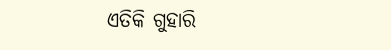ଏତିକି ଗୁହାରି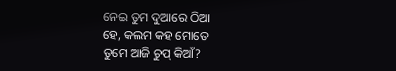ନେଇ ତୁମ ଦୁଆରେ ଠିଆ
ହେ, କଲମ କହ ମୋତେ
ତୁମେ ଆଜି ଚୁପ୍ କିଆଁ?